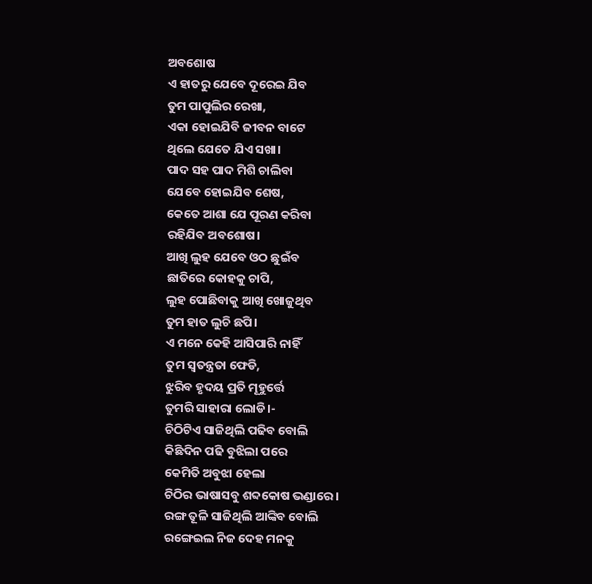ଅବଶୋଷ
ଏ ହାତରୁ ଯେବେ ଦୂରେଇ ଯିବ
ତୁମ ପାପୁଲିର ରେଖା,
ଏକା ହୋଇଯିବି ଜୀବନ ବାଟେ
ଥିଲେ ଯେତେ ଯିଏ ସଖା।
ପାଦ ସହ ପାଦ ମିଶି ଚାଲିବା
ଯେବେ ହୋଇଯିବ ଶେଷ,
କେତେ ଆଶା ଯେ ପୂରଣ କରିବା
ରହିଯିବ ଅବଶୋଷ।
ଆଖି ଲୁହ ଯେବେ ଓଠ ଛୁଇଁବ
ଛାତିରେ କୋହକୁ ଚାପି,
ଲୁହ ପୋଛିବାକୁ ଆଖି ଖୋଜୁଥିବ
ତୁମ ହାତ ଲୁଚି ଛପି।
ଏ ମନେ କେହି ଆସିପାରି ନାହିଁ
ତୁମ ସ୍ଵତନ୍ତ୍ରତା ଫେଡି,
ଝୁରିବ ହୃଦୟ ପ୍ରତି ମୂହୁର୍ତ୍ତେ
ତୁମରି ସାହାରା ଲୋଡି।-
ଚିଠିଟିଏ ସାଜିଥିଲି ପଢିବ ବୋଲି
କିଛିଦିନ ପଢି ବୁଝିଲା ପରେ
କେମିତି ଅବୁଝା ହେଲା
ଚିଠିର ଭାଷାସବୁ ଶବ୍ଦକୋଷ ଭଣ୍ଡାରେ।
ରଙ୍ଗ ତୂଳି ସାଜିଥିଲି ଆଙ୍କିବ ବୋଲି
ରଙ୍ଗେଇଲ ନିଜ ଦେହ ମନକୁ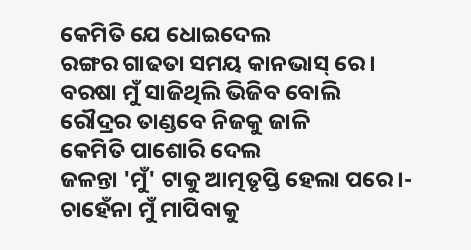କେମିତି ଯେ ଧୋଇଦେଲ
ରଙ୍ଗର ଗାଢତା ସମୟ କାନଭାସ୍ ରେ।
ବରଷା ମୁଁ ସାଜିଥିଲି ଭିଜିବ ବୋଲି
ରୌଦ୍ରର ତାଣ୍ଡବେ ନିଜକୁ ଜାଳି
କେମିତି ପାଶୋରି ଦେଲ
ଜଳନ୍ତା 'ମୁଁ' ଟାକୁ ଆତ୍ମତୃପ୍ତି ହେଲା ପରେ।-
ଚାହେଁନା ମୁଁ ମାପିବାକୁ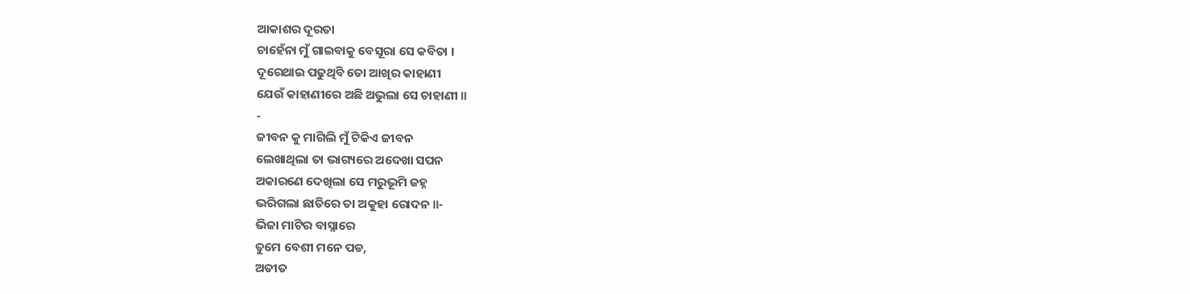ଆକାଶର ଦୂରତା
ଚାହେଁନା ମୁଁ ଗାଇବାକୁ ବେସୂରା ସେ କବିତା ।
ଦୂରେଥାଇ ପଢୁଥିବି ତୋ ଆଖିର କାହାଣୀ
ଯେଉଁ କାହାଣୀରେ ଅଛି ଅଭୁଲା ସେ ଚାହାଣୀ ॥
-
ଜୀବନ କୁ ମାଗିଲି ମୁଁ ଟିକିଏ ଜୀବନ
ଲେଖାଥିଲା ତା ଭାଗ୍ୟରେ ଅଦେଖା ସପନ
ଅକାରଣେ ଦେଖିଲା ସେ ମରୁଭୂମି ଜହ୍ନ
ଭରିଗଲା ଛାତିରେ ତା ଅକୁହା ରୋଦନ ॥-
ଭିଜା ମାଟିର ବାସ୍ନାରେ
ତୁମେ ବେଶୀ ମନେ ପଡ,
ଅତୀତ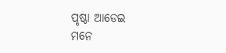ପୃଷ୍ଠା ଆଡେଇ
ମନେ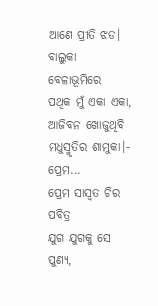ଆଣେ ପ୍ରୀତି ଝଡ।
ବାଲୁକା ବେଳାଭୂମିରେ
ପଥିକ ମୁଁ ଏକା ଏକା,
ଆଜିବନ ଖୋଜୁଥିବି
ମଧୁସ୍ମୃତିର ଶାମୁକା।-
ପ୍ରେମ...
ପ୍ରେମ ସାସ୍ବତ ଚିର ପବିତ୍ର
ଯୁଗ ଯୁଗକୁ ସେ ପୁଣ୍ୟ,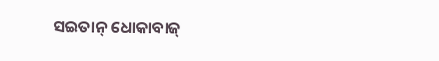ସଇତାନ୍ ଧୋକାବାଜ୍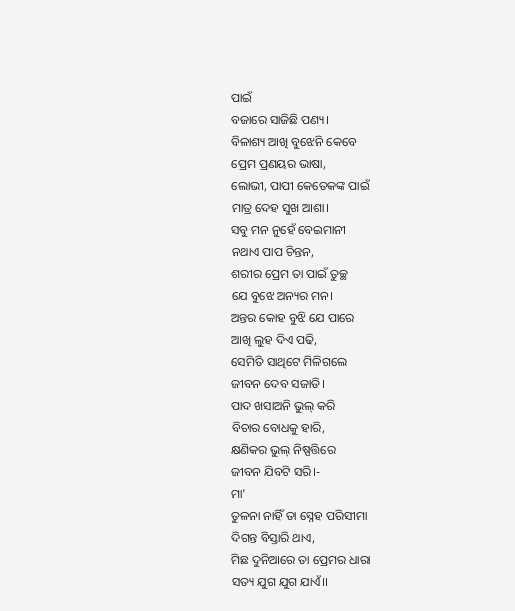ପାଇଁ
ବଜାରେ ସାଜିଛି ପଣ୍ୟ।
ବିଳାଶ୍ୟ ଆଖି ବୁଝେନି କେବେ
ପ୍ରେମ ପ୍ରଣୟର ଭାଷା,
ଲୋଭୀ, ପାପୀ କେତେକଙ୍କ ପାଇଁ
ମାତ୍ର ଦେହ ସୁଖ ଆଶା।
ସବୁ ମନ ନୁହେଁ ବେଇମାନୀ
ନଥାଏ ପାପ ଚିନ୍ତନ,
ଶରୀର ପ୍ରେମ ତା ପାଇଁ ତୁଚ୍ଛ
ଯେ ବୁଝେ ଅନ୍ୟର ମନ।
ଅନ୍ତର କୋହ ବୁଝି ଯେ ପାରେ
ଆଖି ଲୁହ ଦିଏ ପଢି,
ସେମିତି ସାଥିଟେ ମିଳିଗଲେ
ଜୀବନ ଦେବ ସଜାଡି।
ପାଦ ଖସାଅନି ଭୁଲ୍ କରି
ବିଚାର ବୋଧକୁ ହାରି,
କ୍ଷଣିକର ଭୁଲ୍ ନିଷ୍ପତ୍ତିରେ
ଜୀବନ ଯିବଟି ସରି।-
ମା'
ତୁଳନା ନାହିଁ ତା ସ୍ନେହ ପରିସୀମା
ଦିଗନ୍ତ ବିସ୍ତାରି ଥାଏ,
ମିଛ ଦୁନିଆରେ ତା ପ୍ରେମର ଧାରା
ସତ୍ୟ ଯୁଗ ଯୁଗ ଯାଏଁ।।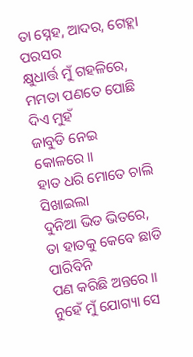ତା ସ୍ନେହ, ଆଦର, ଗେହ୍ଲା ପରସର
କ୍ଷୁଧାର୍ତ୍ତ ମୁଁ ଗହଳିରେ,
ମମତା ପଣତେ ପୋଛି ଦିଏ ମୁହଁ
ଜାବୁଡି ନେଇ କୋଳରେ।।
ହାତ ଧରି ମୋତେ ଚାଲି ସିଖାଇଲା
ଦୁନିଆ ଭିଡ ଭିତରେ,
ତା ହାତକୁ କେବେ ଛାଡି ପାରିବିନି
ପଣ କରିଛି ଅନ୍ତରେ।।
ନୁହେଁ ମୁଁ ଯୋଗ୍ୟା ସେ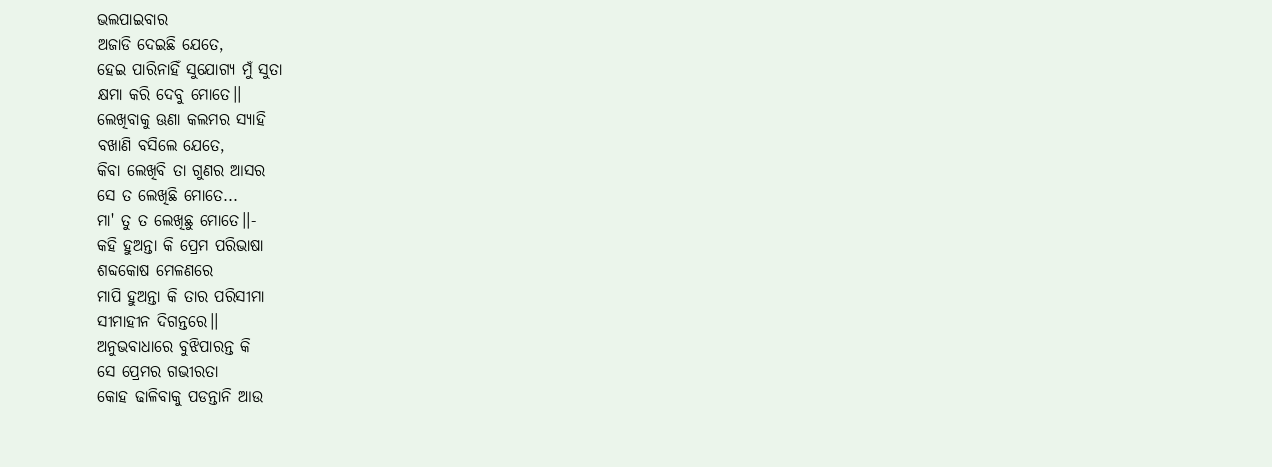ଭଲପାଇବାର
ଅଜାଡି ଦେଇଛି ଯେତେ,
ହେଇ ପାରିନାହିଁ ସୁଯୋଗ୍ୟ ମୁଁ ସୁତା
କ୍ଷମା କରି ଦେବୁ ମୋତେ।।
ଲେଖିବାକୁ ଊଣା କଲମର ସ୍ୟାହି
ବଖାଣି ବସିଲେ ଯେତେ,
କିବା ଲେଖିବି ତା ଗୁଣର ଆସର
ସେ ତ ଲେଖିଛି ମୋତେ...
ମା' ତୁ ତ ଲେଖିଛୁ ମୋତେ।।-
କହି ହୁଅନ୍ତା କି ପ୍ରେମ ପରିଭାଷା
ଶବ୍ଦକୋଷ ମେଳଣରେ
ମାପି ହୁଅନ୍ତା କି ତାର ପରିସୀମା
ସୀମାହୀନ ଦିଗନ୍ତରେ।।
ଅନୁଭବାଧାରେ ବୁଝିପାରନ୍ତ କି
ସେ ପ୍ରେମର ଗଭୀରତା
କୋହ ଢାଳିବାକୁ ପଡନ୍ତାନି ଆଉ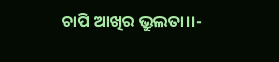ଚାପି ଆଖିର ଭ୍ରୁଲତା।।-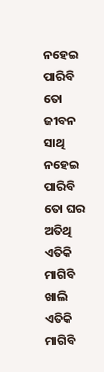ନହେଇ ପାରିବି ତୋ ଜୀବନ ସାଥି
ନହେଇ ପାରିବି ତୋ ଘର ଅତିଥି
ଏତିକି ମାଗିବି ଖାଲି
ଏତିକି ମାଗିବି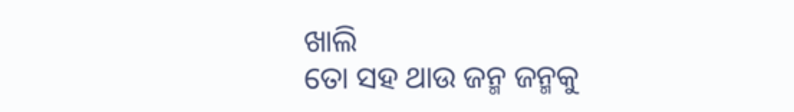ଖାଲି
ତୋ ସହ ଥାଉ ଜନ୍ମ ଜନ୍ମକୁ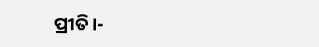ପ୍ରୀତି।-